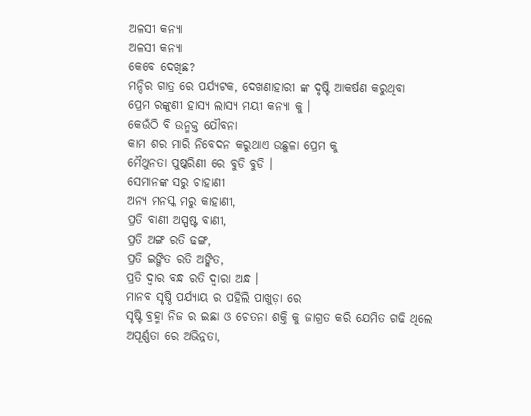ଅଳସୀ କନ୍ୟା
ଅଳସୀ କନ୍ୟା
କେବେ ଦେଖିଛ?
ମନ୍ଦିର ଗାତ୍ର ରେ ପର୍ଯ୍ୟଟକ, ଦେଖଣାହାରୀ ଙ୍କ ଦୃଷ୍ଟି ଆକର୍ଷଣ କରୁଥିବା
ପ୍ରେମ ରଙ୍କୁଣୀ ହାସ୍ୟ ଲାସ୍ୟ ମୟୀ କନ୍ୟା କୁ ।
କେଉଁଠି ବି ଉନ୍ମକ୍ତ ଯୌବନା
କାମ ଶର ମାରି ନିବେଦନ କରୁଥାଏ ଉଛୁଳା ପ୍ରେମ କୁ
ମୈଥୁନତା ପୁଷ୍କରିଣୀ ରେ ବୁଡି ବୁଡି ।
ସେମାନଙ୍କ ସରୁ ଚାହାଣୀ
ଅନ୍ୟ ମନସ୍କ ମରୁ କାହାଣୀ,
ପ୍ରତି ବାଣୀ ଅସ୍ପଷ୍ଟ ବାଣୀ,
ପ୍ରତି ଅଙ୍ଗ ରତି ଢଙ୍ଗ,
ପ୍ରତି ଇଙ୍ଗିତ ରତି ଅଙ୍କିତ,
ପ୍ରତି ଦ୍ଵାର ବନ୍ଧ ରତି ଦ୍ଵାରା ଅନ୍ଧ ।
ମାନବ ସୃଷ୍ଠି ପର୍ଯ୍ୟାୟ ର ପହିଲି ପାଖୁଡ଼ା ରେ
ସୃଷ୍ଟି ବ୍ରହ୍ମା ନିଜ ର ଇଛା ଓ ଚେତନା ଶକ୍ତି କୁ ଜାଗ୍ରତ କରି ଯେମିତ ଗଢି ଥିଲେ
ଅପୂର୍ଣ୍ଣତା ରେ ଅଭିନ୍ନତା,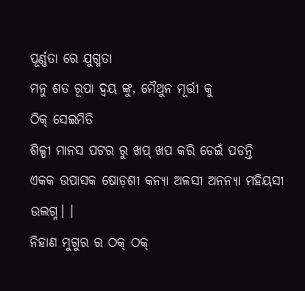ପୂର୍ଣ୍ଣତା ରେ ଯୁଗ୍ମତା
ମନୁ ଶତ ରୂପା ଦ୍ବୟ ଙ୍କୁ, ମୈଥୁନ ମୂର୍ତ୍ତୀ କୁ
ଠିକ୍ ସେଇମିତି
ଶିଳ୍ପୀ ମାନସ ପଟର ରୁ ଖପ୍ ଖପ କରି ଡେଇଁ ପଡନ୍ତି
ଏକକ ଉପାସକ ଷୋଡ଼ଶୀ କନ୍ୟା ଅଳସୀ ଅନନ୍ୟା ମହିୟସୀ ଉଲଗ୍ନ। ।
ନିହାଣ ମୁଗୁର ର ଠକ୍ ଠକ୍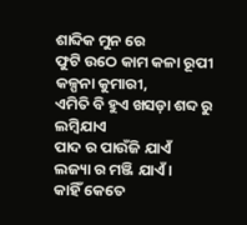ଶାବ୍ଦିକ ମୁନ ରେ
ଫୁଟି ଉଠେ କାମ କଳା ରୂପୀ କଳ୍ପନା କୁମାରୀ,
ଏମିତି ବି ହୁଏ ଖସଡ଼ା ଶବ୍ଦ ରୁ ଲମ୍ବିଯାଏ
ପାଦ ର ପାଉଁଜି ଯାଏଁ
ଲଜ୍ୟା ର ମଞ୍ଜି ଯାଏଁ ।
କାହିଁ କେତେ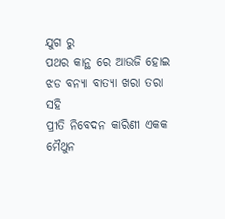ଯୁଗ ରୁ
ପଥର କାନ୍ଥ ରେ ଆଉଜି ହୋଇ
ଝଡ ବନ୍ୟା ବାତ୍ୟା ଖରା ତରା ସହି
ପ୍ରୀତି ନିବେଦନ କାରିଣୀ ଏକକ ମୈଥୁନ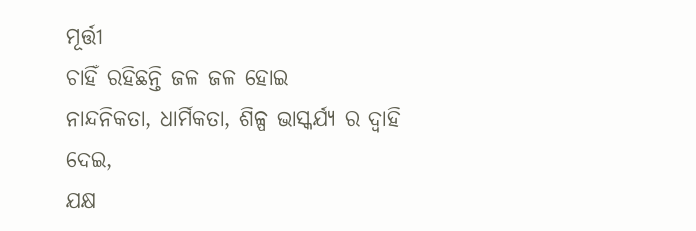ମୂର୍ତ୍ତୀ
ଚାହିଁ ରହିଛନ୍ତି ଜଳ ଜଳ ହୋଇ
ନାନ୍ଦନିକତା, ଧାର୍ମିକତା, ଶିଳ୍ପ ଭାସ୍କର୍ଯ୍ୟ ର ଦ୍ୱାହି ଦେଇ,
ଯକ୍ଷ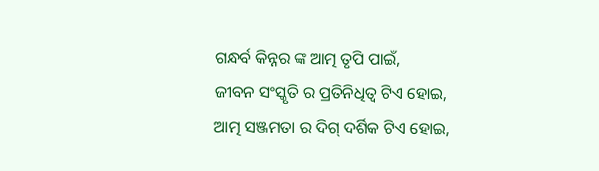ଗନ୍ଧର୍ବ କିନ୍ନର ଙ୍କ ଆତ୍ମ ତୃପି ପାଇଁ,
ଜୀବନ ସଂସ୍କୃତି ର ପ୍ରତିନିଧିତ୍ଵ ଟିଏ ହୋଇ,
ଆତ୍ମ ସଞ୍ଜମତା ର ଦିଗ୍ ଦର୍ଶିକ ଟିଏ ହୋଇ,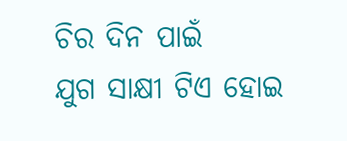ଚିର ଦିନ ପାଇଁ
ଯୁଗ ସାକ୍ଷୀ ଟିଏ ହୋଇ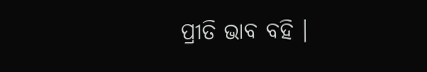ପ୍ରୀତି ଭାବ ବହି ।